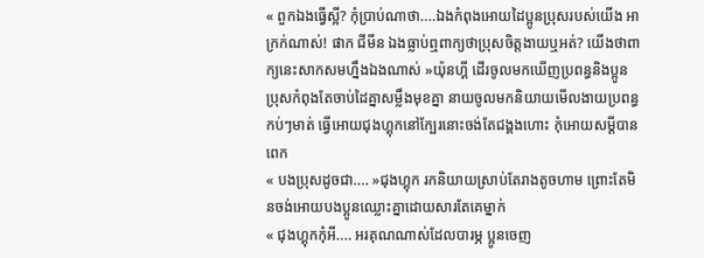« ពួកឯងធ្វើស្អី? កុំប្រាប់ណាថា....ឯងកំពុងអោយដៃប្អូនប្រុសរបស់យើង អាក្រក់ណាស់! ផាក ជីមីន ឯងធ្លាប់ឮពាក្យថាប្រុសចិត្តងាយឬអត់? យើងថាពាក្យនេះសាកសមហ្នឹងឯងណាស់ »យ៉ុនហ្គី ដើរចូលមកឃើញប្រពន្ធនិងប្អូនប្រុសកំពុងតែចាប់ដៃគ្នាសម្លឹងមុខគ្នា នាយចូលមកនិយាយមើលងាយប្រពន្ធកប់ៗមាត់ ធ្វើអោយជុងហ្គុកនៅក្បែរនោះចង់តែជង្គងហោះ កុំអោយសម្ដីបានពេក
« បងប្រុសដូចជា.... »ជុងហ្គុក រកនិយាយស្រាប់តែរាងតូចហាម ព្រោះតែមិនចង់អោយបងប្អូនឈ្លោះគ្នាដោយសារតែគេម្នាក់
« ជុងហ្គុកកុំអី.... អរគុណណាស់ដែលបារម្ភ ប្អូនចេញ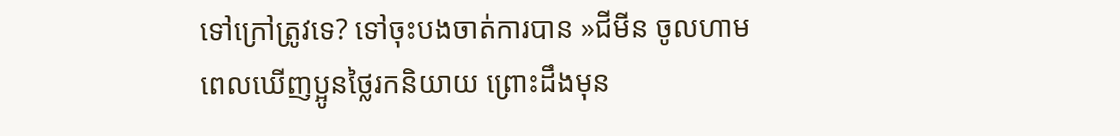ទៅក្រៅត្រូវទេ? ទៅចុះបងចាត់ការបាន »ជីមីន ចូលហាមពេលឃើញប្អូនថ្លៃរកនិយាយ ព្រោះដឹងមុន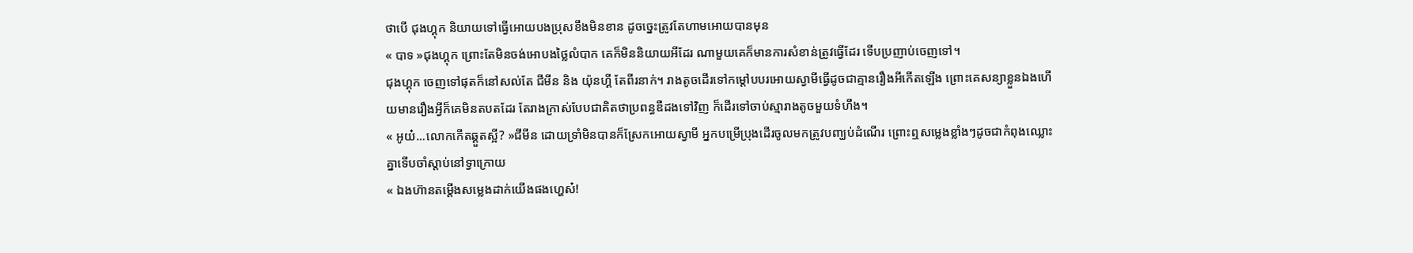ថាបើ ជុងហ្គុក និយាយទៅធ្វើអោយបងប្រុសខឹងមិនខាន ដូចច្នេះត្រូវតែហាមអោយបានមុន
« បាទ »ជុងហ្គុក ព្រោះតែមិនចង់អោបងថ្លៃលំបាក គេក៏មិននិយាយអីដែរ ណាមួយគេក៏មានការសំខាន់ត្រូវធ្វើដែរ ទើបប្រញាប់ចេញទៅ។
ជុងហ្គុក ចេញទៅផុតក៏នៅសល់តែ ជីមីន និង យ៉ុនហ្គី តែពីរនាក់។ រាងតូចដើរទៅកម្ដៅបបរអោយស្វាមីធ្វើដូចជាគ្មានរឿងអីកើតឡើង ព្រោះគេសន្យាខ្លួនឯងហើយមានរឿងអ្វីក៏គេមិនតបតដែរ តែរាងក្រាស់បែបជាគិតថាប្រពន្ធឌឺដងទៅវិញ ក៏ដើរទៅចាប់ស្មារាងតូចមួយទំហឹង។
« អូយ៎...លោកកើតឆ្គួតស្អី? »ជីមីន ដោយទ្រាំមិនបានក៏ស្រែកអោយស្វាមី អ្នកបម្រើប្រុងដើរចូលមកត្រូវបញ្ឃប់ដំណើរ ព្រោះឮសម្លេងខ្លាំងៗដូចជាកំពុងឈ្លោះគ្នាទើបចាំស្ដាប់នៅទ្វាក្រោយ
« ឯងហ៊ានតម្ដើងសម្លេងដាក់យើងផងហ្ហេស៎!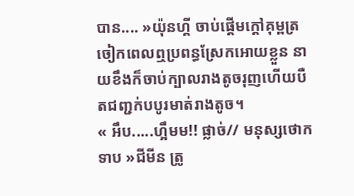បាន.... »យ៉ុនហ្គី ចាប់ផ្ដើមក្ដៅគុម្ពត្រចៀកពេលឮប្រពន្ធស្រែកអោយខ្លួន នាយខឹងក៏ចាប់ក្បាលរាងតូចរុញហើយបឺតជញ្ជក់បបូរមាត់រាងតូច។
« អឹប.....ហ្អឹមម!! ផ្លាច់// មនុស្សថោកទាប »ជីមីន ត្រូ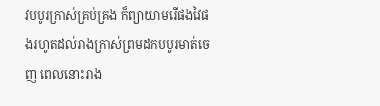វបបូរក្រាស់គ្រប់គ្រង ក៏ព្យាយាមរើផងវៃផងរហូតដល់រាងក្រាស់ព្រមដកបបូរមាត់ចេញ ពេលនោះរាង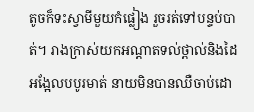តូចក៏ទះស្វាមីមួយកំផ្លៀង រួចរត់ទៅបន្ទប់បាត់។ រាងក្រាស់យកអណ្ដាតទល់ថ្ពាល់និងដៃអង្អែលបបូរមាត់ នាយមិនបានឈឺចាប់ដោ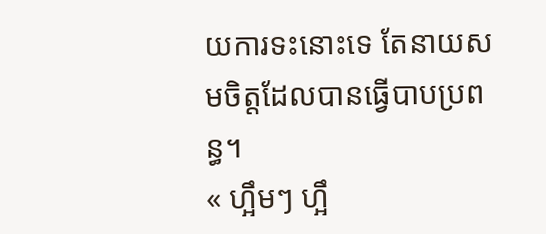យការទះនោះទេ តែនាយសមចិត្តដែលបានធ្វើបាបប្រពន្ធ។
« ហ្អឹមៗ ហ្អឹ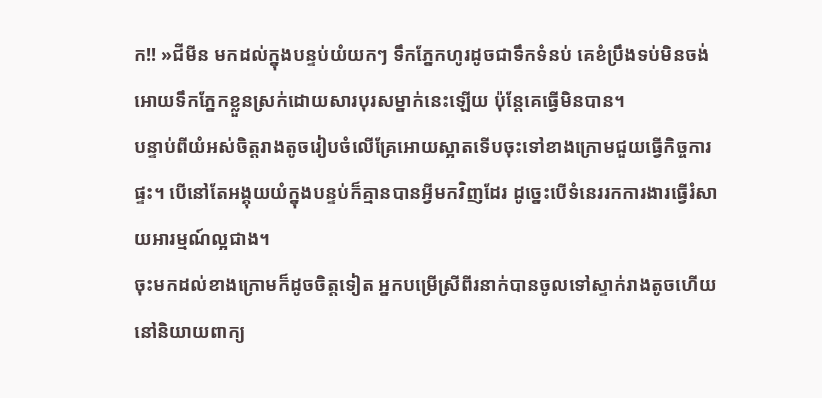ក!! »ជីមីន មកដល់ក្នុងបន្ទប់យំយកៗ ទឹកភ្នែកហូរដូចជាទឹកទំនប់ គេខំប្រឹងទប់មិនចង់អោយទឹកភ្នែកខ្លួនស្រក់ដោយសារបុរសម្នាក់នេះឡើយ ប៉ុន្ដែគេធ្វើមិនបាន។
បន្ទាប់ពីយំអស់ចិត្តរាងតូចរៀបចំលើគ្រែអោយស្អាតទើបចុះទៅខាងក្រោមជួយធ្វើកិច្ចការផ្ទះ។ បើនៅតែអង្គុយយំក្នុងបន្ទប់ក៏គ្មានបានអ្វីមកវិញដែរ ដូច្នេះបើទំនេររកការងារធ្វើរំសាយអារម្មណ៍ល្អជាង។
ចុះមកដល់ខាងក្រោមក៏ដូចចិត្តទៀត អ្នកបម្រើស្រីពីរនាក់បានចូលទៅស្ទាក់រាងតូចហើយនៅនិយាយពាក្យ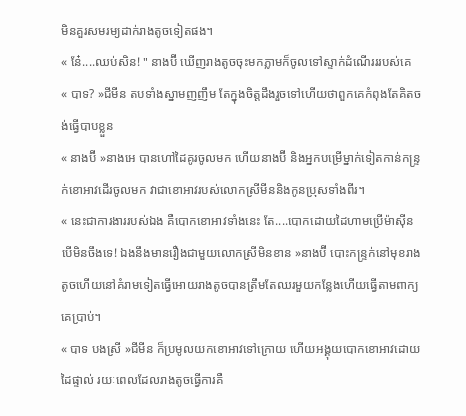មិនគួរសមរម្យដាក់រាងតូចទៀតផង។
« នែ៎....ឈប់សិន! " នាងប៊ី ឃើញរាងតូចចុះមកភ្លាមក៏ចូលទៅស្ទាក់ដំណើរររបស់គេ
« បាទ? »ជីមីន តបទាំងស្នាមញញឹម តែក្នុងចិត្តដឹងរួចទៅហើយថាពួកគេកំពុងតែគិតចង់ធ្វើបាបខ្លួន
« នាងប៊ី »នាងអេ បានហៅដៃគូរចូលមក ហើយនាងប៊ី និងអ្នកបម្រើម្នាក់ទៀតកាន់កន្រ្ទក់ខោអាវដើរចូលមក វាជាខោអាវរបស់លោកស្រីមីននិងកូនប្រុសទាំងពីរ។
« នេះជាការងាររបស់ឯង គឺបោកខោអាវទាំងនេះ តែ....បោកដោយដៃហាមប្រើម៉ាសុីន បើមិនចឹងទេ! ឯងនឹងមានរឿងជាមួយលោកស្រីមិនខាន »នាងប៊ី បោះកន្រ្ទក់នៅមុខរាងតូចហើយនៅគំរាមទៀតធ្វើអោយរាងតូចបានត្រឹមតែឈរមួយកន្លែងហើយធ្វើតាមពាក្យគេប្រាប់។
« បាទ បងស្រី »ជីមីន ក៏ប្រមូលយកខោអាវទៅក្រោយ ហើយអង្គុយបោកខោអាវដោយដៃផ្ទាល់ រយៈពេលដែលរាងតូចធ្វើការគឺ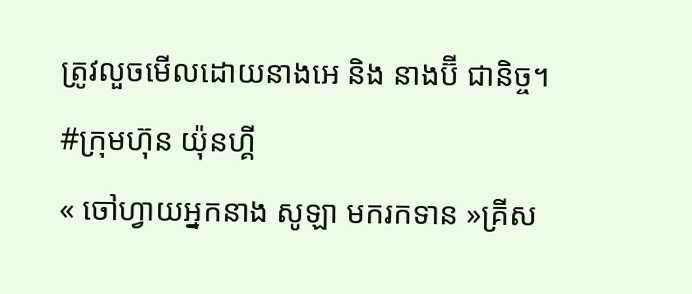ត្រូវលួចមើលដោយនាងអេ និង នាងប៊ី ជានិច្ច។
#ក្រុមហ៊ុន យ៉ុនហ្គី
« ចៅហ្វាយអ្នកនាង សូឡា មករកទាន »គ្រីស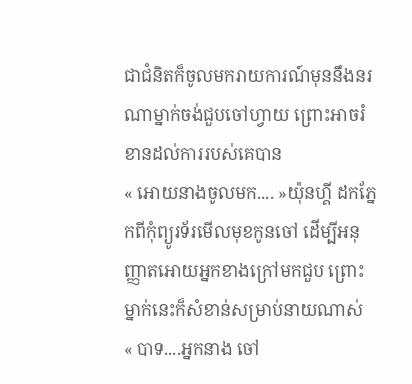ជាជំនិតក៏ចូលមករាយការណ៍មុននឹងនរណាម្នាក់ចង់ជួបចៅហ្វាយ ព្រោះអាចរំខានដល់ការរបស់គេបាន
« អោយនាងចូលមក.... »យ៉ុនហ្គី ដកភ្នែកពីកុំព្យូរទ័រមើលមុខកូនចៅ ដើម្បីអនុញ្ញាតអោយអ្នកខាងក្រៅមកជួប ព្រោះម្នាក់នេះក៏សំខាន់សម្រាប់នាយណាស់
« បាទ....អ្នកនាង ចៅ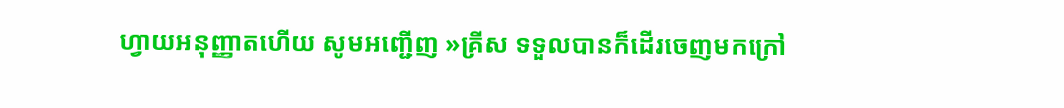ហ្វាយអនុញ្ញាតហើយ សូមអញ្ជើញ »គ្រីស ទទួលបានក៏ដើរចេញមកក្រៅ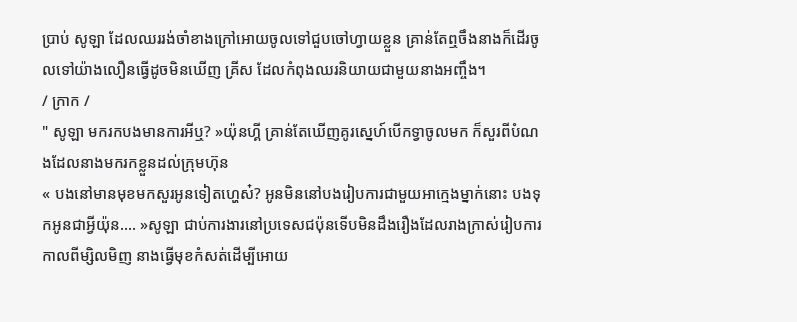ប្រាប់ សូឡា ដែលឈររង់ចាំខាងក្រៅអោយចូលទៅជួបចៅហ្វាយខ្លួន គ្រាន់តែឮចឹងនាងក៏ដើរចូលទៅយ៉ាងលឿនធ្វើដូចមិនឃើញ គ្រីស ដែលកំពុងឈរនិយាយជាមួយនាងអញ្ចឹង។
/ ក្រាក /
" សូឡា មករកបងមានការអីឬ? »យ៉ុនហ្គី គ្រាន់តែឃើញគូរស្នេហ៍បើកទ្វាចូលមក ក៏សួរពីបំណងដែលនាងមករកខ្លួនដល់ក្រុមហ៊ុន
« បងនៅមានមុខមកសួរអូនទៀតហ្ហេស៎? អូនមិននៅបងរៀបការជាមួយអាក្មេងម្នាក់នោះ បងទុកអូនជាអ្វីយ៉ុន.... »សូឡា ជាប់ការងារនៅប្រទេសជប៉ុនទើបមិនដឹងរឿងដែលរាងក្រាស់រៀបការកាលពីម្សិលមិញ នាងធ្វើមុខកំសត់ដើម្បីអោយ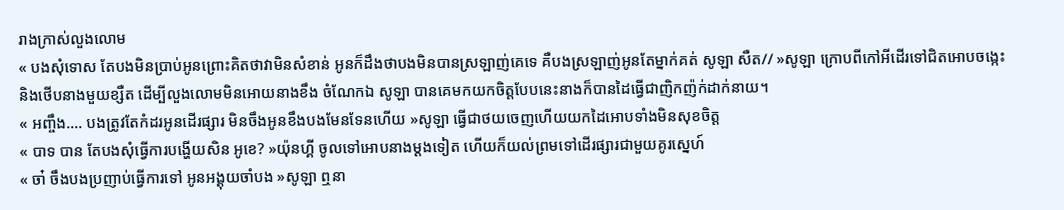រាងក្រាស់លួងលោម
« បងសុំទោស តែបងមិនប្រាប់អូនព្រោះគិតថាវាមិនសំខាន់ អូនក៏ដឹងថាបងមិនបានស្រឡាញ់គេទេ គឺបងស្រឡាញ់អូនតែម្នាក់គត់ សូឡា សឺត// »សូឡា ក្រោបពីកៅអីដើរទៅជិតអោបចង្កេះនិងថើបនាងមួយខ្សឺត ដើម្បីលួងលោមមិនអោយនាងខឹង ចំណែកឯ សូឡា បានគេមកយកចិត្តបែបនេះនាងក៏បានដៃធ្វើជាញិកញ៉ក់ដាក់នាយ។
« អញ្ចឹង.... បងត្រូវតែកំដរអូនដើរផ្សារ មិនចឹងអូនខឹងបងមែនទែនហើយ »សូឡា ធ្វើជាថយចេញហើយយកដៃអោបទាំងមិនសុខចិត្ត
« បាទ បាន តែបងសុំធ្វើការបង្ហើយសិន អូខេ? »យ៉ុនហ្គី ចូលទៅអោបនាងម្ដងទៀត ហើយក៏យល់ព្រមទៅដើរផ្សារជាមួយគូរស្នេហ៍
« ចា៎ ចឹងបងប្រញាប់ធ្វើការទៅ អូនអង្គុយចាំបង »សូឡា ឮនា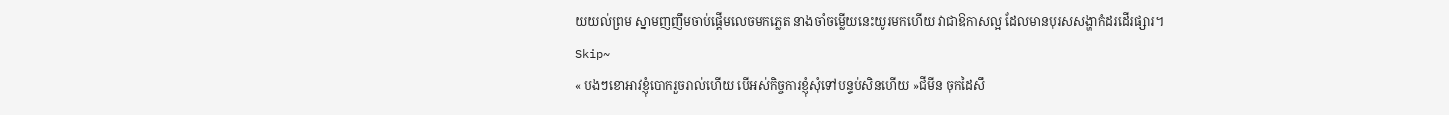យយល់ព្រម ស្នាមញញឹមចាប់ផ្ដើមលេចមកភ្លេត នាងចាំចម្លើយនេះយូរមកហើយ វាជាឱកាសល្អ ដែលមានបុរសសង្ហាកំដរដើរផ្សារ។
Skip~
« បងៗខោអាវខ្ញុំបោករួចរាល់ហើយ បើអស់កិច្ចការខ្ញុំសុំទៅបន្ទប់សិនហើយ »ជីមីន ចុកដៃសឹ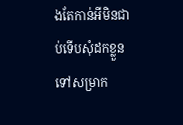ងតែកាន់អីមិនជាប់ទើបសុំដកខ្លួនទៅសម្រាក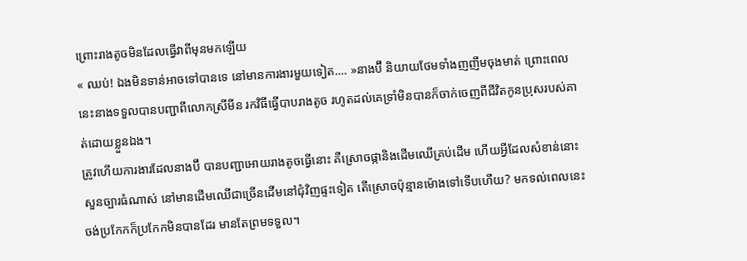ព្រោះរាងតូចមិនដែលធ្វើវាពីមុនមកឡើយ
« ឈប់! ឯងមិនទាន់អាចទៅបានទេ នៅមានការងារមួយទៀត.... »នាងប៊ី និយាយថែមទាំងញញឹមចុងមាត់ ព្រោះពេលនេះនាងទទួលបានបញ្ជាពីលោកស្រីមីន រកវិធីធ្វើបាបរាងតូច រហូតដល់គេទ្រាំមិនបានក៏ចាក់ចេញពីជីវិតកូនប្រុសរបស់គាត់ដោយខ្លួនឯង។
ត្រូវហើយការងារដែលនាងប៊ី បានបញ្ជាអោយរាងតូចធ្វើនោះ គឺស្រោចផ្កានិងដើមឈើគ្រប់ដើម ហើយអ្វីដែលសំខាន់នោះ សួនច្បារធំណាស់ នៅមានដើមឈើជាច្រើនដើមនៅជុំវិញផ្ទះទៀត តើស្រោចប៉ុន្មានម៉ោងទៅទើបហើយ? មកទល់ពេលនេះចង់ប្រកែកក៏ប្រកែកមិនបានដែរ មានតែព្រមទទួល។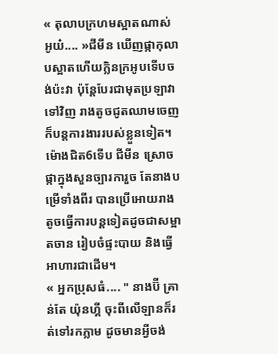« តុលាបក្រហមស្អាតណាស់ អូយ៎.... »ជីមីន ឃើញផ្កាកុលាបស្អាតហើយក្លិនក្រអូបទើបចង់ប៉ះវា ប៉ុន្ដែបែរជាមុតប្រឡាវាទៅវិញ រាងតូចជូតឈាមចេញក៏បន្ដការងាររបស់ខ្លួនទៀត។ ម៉ោងជិត6ទើប ជីមីន ស្រោចផ្កាក្នុងសួនច្បារការួច តែនាងបម្រើទាំងពីរ បានប្រើអោយរាងតូចធ្វើការបន្ដទៀតដូចជាសម្អាតចាន រៀបចំផ្ទះបាយ និងធ្វើអាហារជាដើម។
« អ្នកប្រុសធំ.... " នាងប៊ី គ្រាន់តែ យ៉ុនហ្គី ចុះពីលើឡានក៏រត់ទៅរកភ្លាម ដូចមានអ្វីចង់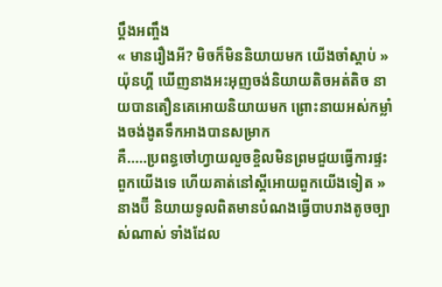ប្ដឹងអញ្ចឹង
« មានរឿងអី? មិចក៏មិននិយាយមក យើងចាំស្ដាប់ »យ៉ុនហ្គី ឃើញនាងអះអុញចង់និយាយតិចអត់តិច នាយបានតឿនគេអោយនិយាយមក ព្រោះនាយអស់កម្លាំងចង់ងូតទឹកអាងបានសម្រាក
គឺ.....ប្រពន្ធចៅហ្វាយលួចខ្ចិលមិនព្រមជួយធ្វើការផ្ទះពួកយើងទេ ហើយគាត់នៅស្ដីអោយពួកយើងទៀត »នាងប៊ី និយាយទូលពិតមានបំណងធ្វើបាបរាងតូចច្បាស់ណាស់ ទាំងដែល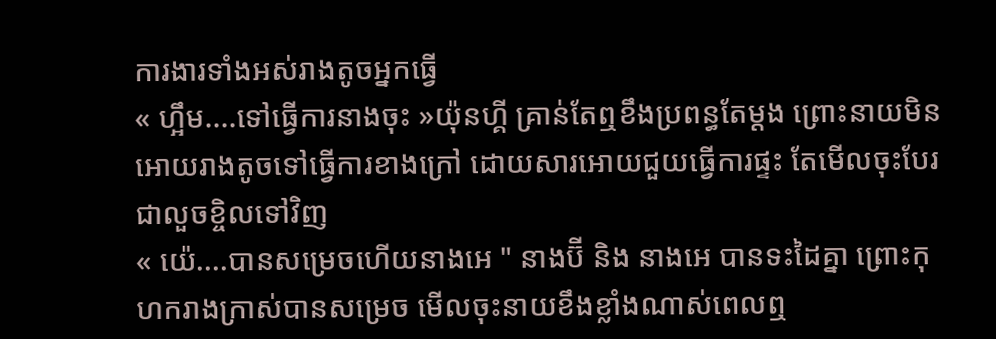ការងារទាំងអស់រាងតូចអ្នកធ្វើ
« ហ្អឹម....ទៅធ្វើការនាងចុះ »យ៉ុនហ្គី គ្រាន់តែឮខឹងប្រពន្ធតែម្ដង ព្រោះនាយមិនអោយរាងតូចទៅធ្វើការខាងក្រៅ ដោយសារអោយជួយធ្វើការផ្ទះ តែមើលចុះបែរជាលួចខ្ចិលទៅវិញ
« យ៉េ....បានសម្រេចហើយនាងអេ " នាងប៊ី និង នាងអេ បានទះដៃគ្នា ព្រោះកុហករាងក្រាស់បានសម្រេច មើលចុះនាយខឹងខ្លាំងណាស់ពេលឮ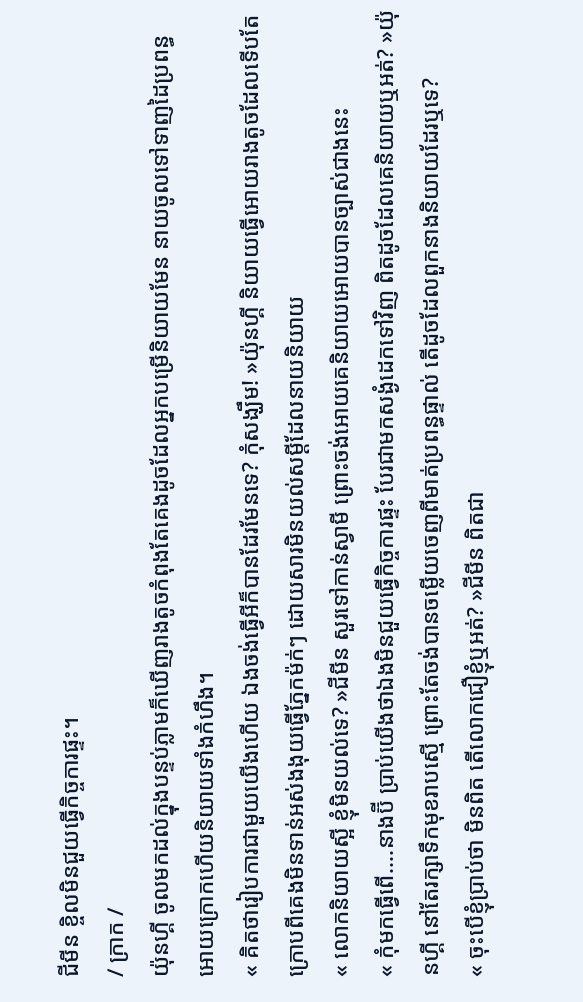ជីមីន ខ្ចិលមិនជួយធ្វើកិច្ចការផ្ទះ។
/ ក្រាក /
យ៉ុនហ្គី ចូលមកដល់ក្នុងបន្ទប់ភ្លាមក៏ឃើញរាងតូចកំពុងតែគេងដូចដែលអ្នកបម្រើនិយាយមែន នាយចូលទៅទាញដៃប្រពន្ធអោយក្រោកហើយនិយាយទាំងកំហឹង។
« គិតថារៀបការជាមួយយើងហើយ ឯងចង់ធ្វើអីក៏បានដែរមែនទេ? កុំសង្ឃឹម! »យ៉ុនហ្គី និយាយធ្វើអោយរាងតូចដែលទើបតែក្រោបពីគេងមិនទាន់អស់ងងុយធ្វើភ្នែកម៉ក់ៗ ដោយសារមិនយល់សម្ដីដែលនាយនិយាយ
« លោកនិយាយស្អី ខ្ញុំមិនយល់ទេ? »ជីមីន សួរទៅកាន់ស្វាមី ព្រោះចង់អោយគេនិយាយអោយបានច្បាស់ជាងនេះ
« កុំមកធ្វើពើ....នាងប៊ី ប្រាប់យើងថាឯងមិនជួយធ្វើកិច្ចការផ្ទះ បែរជាមកសង្ងំដេកទៅវិញ ពិតដូចដែលគេនិយាយឬអត់? »យ៉ុនហ្គី នៅតែរក្សាទឹកមុខរាបស្មើ ព្រោះតែចង់បានចម្លើយចេញពីមាត់ប្រពន្ធផ្ទាល់ តើដូចដែលពួកនាងនិយាយដែរឬទេ?
« ចុះបើខ្ញុំប្រាប់ថា មិនពិត តើលោកជឿខ្ញុំឬអត់? »ជីមីន ពិតជា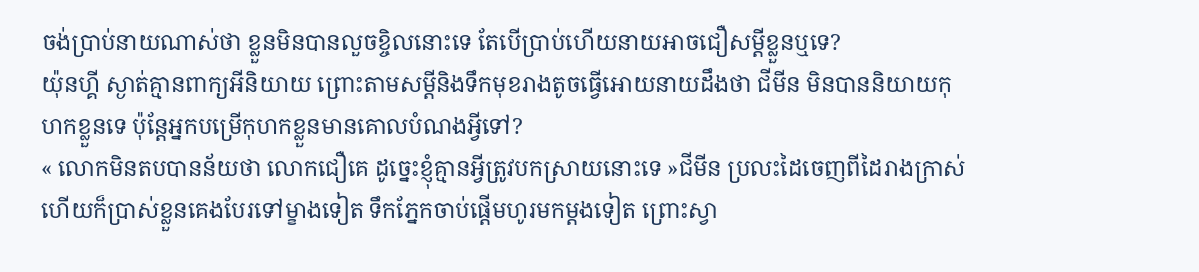ចង់ប្រាប់នាយណាស់ថា ខ្លួនមិនបានលួចខ្ចិលនោះទេ តែបើប្រាប់ហើយនាយអាចជឿសម្ដីខ្លួនឬទេ?
យ៉ុនហ្គី ស្ងាត់គ្មានពាក្យអីនិយាយ ព្រោះតាមសម្ដីនិងទឹកមុខរាងតូចធ្វើអោយនាយដឹងថា ជីមីន មិនបាននិយាយកុហកខ្លួនទេ ប៉ុន្ដែអ្នកបម្រើកុហកខ្លួនមានគោលបំណងអ្វីទៅ?
« លោកមិនតបបានន័យថា លោកជឿគេ ដូច្នេះខ្ញុំគ្មានអ្វីត្រូវបកស្រាយនោះទេ »ជីមីន ប្រលះដៃចេញពីដៃរាងក្រាស់ ហើយក៏ប្រាស់ខ្លួនគេងបែរទៅម្ខាងទៀត ទឹកភ្នែកចាប់ផ្ដើមហូរមកម្ដងទៀត ព្រោះស្វា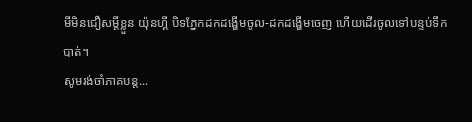មីមិនជឿសម្ដីខ្លួន យ៉ុនហ្គី បិទភ្នែកដកដង្ហើមចូល-ដកដង្ហើមចេញ ហើយដើរចូលទៅបន្ទប់ទឹកបាត់។
សូមរង់ចាំភាគបន្ដ...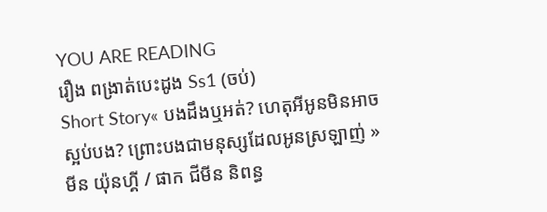YOU ARE READING
រឿង ពង្រាត់បេះដូង Ss1 (ចប់)
Short Story« បងដឹងឬអត់? ហេតុអីអូនមិនអាចស្អប់បង? ព្រោះបងជាមនុស្សដែលអូនស្រឡាញ់ » មីន យ៉ុនហ្គី / ផាក ជីមីន និពន្ធ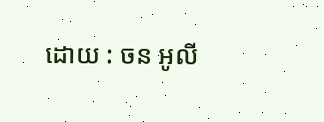ដោយ : ចន អូលី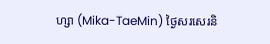ហ្សា (Mika-TaeMin) ថ្ងៃសរសេរនិ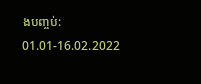ងបញ្ចប់: 01.01-16.02.2022